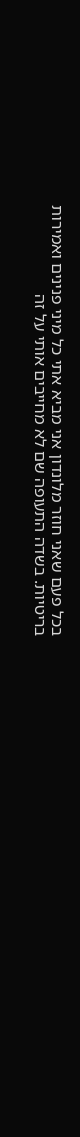בכל פעם שאני חוזר מלונדון אני מביא אתי כל מיני פנינים ואמירות בריטיות. בשדה התעופה שם לא מחייבים אותי על זה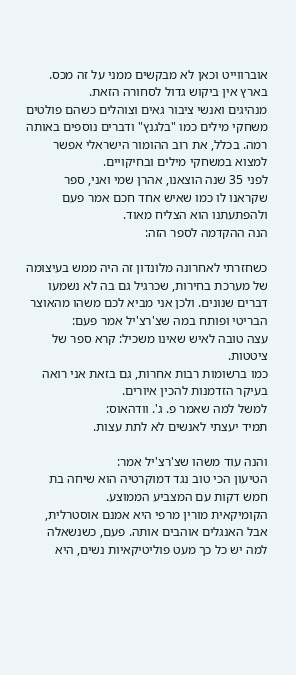אוברווייט וכאן לא מבקשים ממני על זה מכס. בארץ אין ביקוש גדול לסחורה הזאת.
מנהיגים ואנשי ציבור גאים וצוהלים כשהם פולטים משחקי מילים כמו "בלגנץ" ודברים נוספים באותה רמה. בכלל, את רוב ההומור הישראלי אפשר למצוא במשחקי מילים ובחיקויים.
לפני 35 שנה הוצאנו, אהרן שמי ואני, ספר שקראנו לו כמו שאיש אחד חכם אמר פעם ולהפתעתנו הוא הצליח מאוד.
הנה ההקדמה לספר הזה:

כשחזרתי לאחרונה מלונדון זה היה ממש בעיצומה של מערכת בחירות, שכרגיל גם בה לא נשמעו דברים שנונים. ולכן אני מביא לכם משהו מהאוצר הבריטי ופותח במה שצ'רצ'יל אמר פעם:
עצה טובה לאיש שאינו משכיל: קרא ספר של ציטטות.
כמו ברשומות רבות אחרות, גם בזאת אני רואה בעיקר הזדמנות להכין איורים.
למשל למה שאמר פ. ג'. וודהאוס:
תמיד יעצתי לאנשים לא לתת עצות.

והנה עוד משהו שצ'רצ'יל אמר:
הטיעון הכי טוב נגד דמוקרטיה הוא שיחה בת חמש דקות עם המצביע הממוצע.
הקומיקאית מורין מרפי היא אמנם אוסטרלית, אבל האנגלים אוהבים אותה. פעם, כשנשאלה למה יש כל כך מעט פוליטיקאיות נשים, היא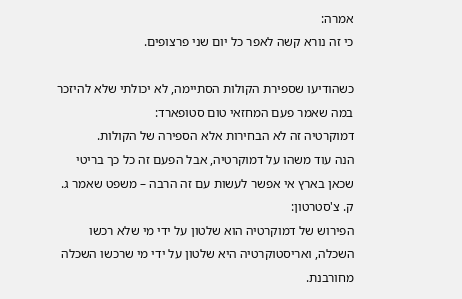אמרה:
כי זה נורא קשה לאפר כל יום שני פרצופים.

כשהודיעו שספירת הקולות הסתיימה, לא יכולתי שלא להיזכר במה שאמר פעם המחזאי טום סטופארד:
דמוקרטיה זה לא הבחירות אלא הספירה של הקולות.
הנה עוד משהו על דמוקרטיה, אבל הפעם זה כל כך בריטי שכאן בארץ אי אפשר לעשות עם זה הרבה – משפט שאמר ג. ק. צ'סטרטון:
הפירוש של דמוקרטיה הוא שלטון על ידי מי שלא רכשו השכלה, ואריסטוקרטיה היא שלטון על ידי מי שרכשו השכלה מחורבנת.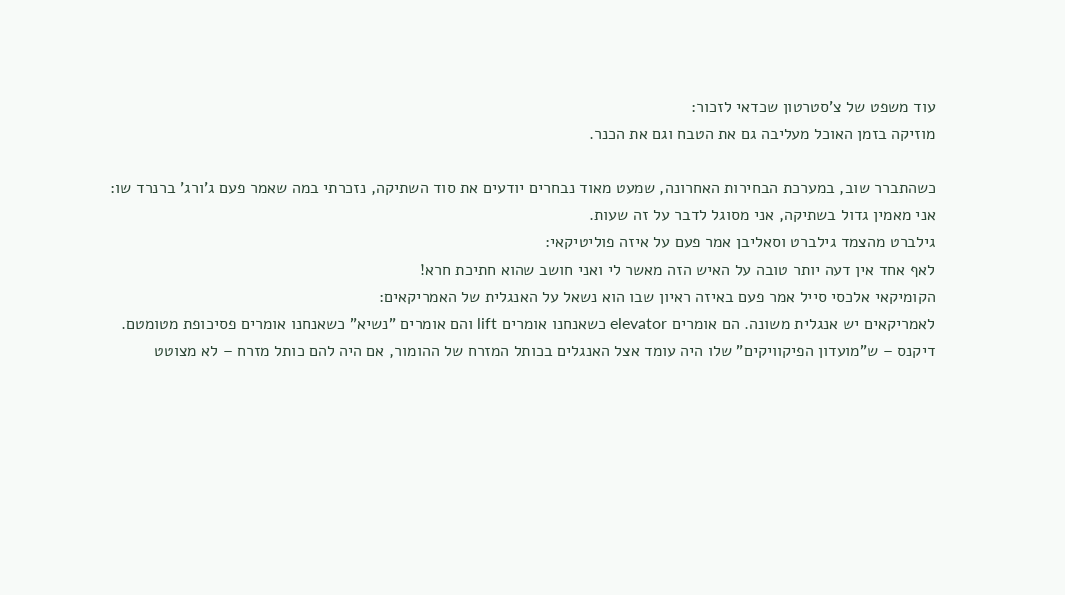עוד משפט של צ'סטרטון שכדאי לזכור:
מוזיקה בזמן האוכל מעליבה גם את הטבח וגם את הכנר.

כשהתברר שוב, במערכת הבחירות האחרונה, שמעט מאוד נבחרים יודעים את סוד השתיקה, נזכרתי במה שאמר פעם ג'ורג' ברנרד שו:
אני מאמין גדול בשתיקה, אני מסוגל לדבר על זה שעות.
גילברט מהצמד גילברט וסאליבן אמר פעם על איזה פוליטיקאי:
לאף אחד אין דעה יותר טובה על האיש הזה מאשר לי ואני חושב שהוא חתיכת חרא!
הקומיקאי אלכסי סייל אמר פעם באיזה ראיון שבו הוא נשאל על האנגלית של האמריקאים:
לאמריקאים יש אנגלית משונה. הם אומרים elevator כשאנחנו אומרים lift והם אומרים "נשיא" כשאנחנו אומרים פסיכופת מטומטם.
דיקנס – ש"מועדון הפיקוויקים" שלו היה עומד אצל האנגלים בכותל המזרח של ההומור, אם היה להם כותל מזרח – לא מצוטט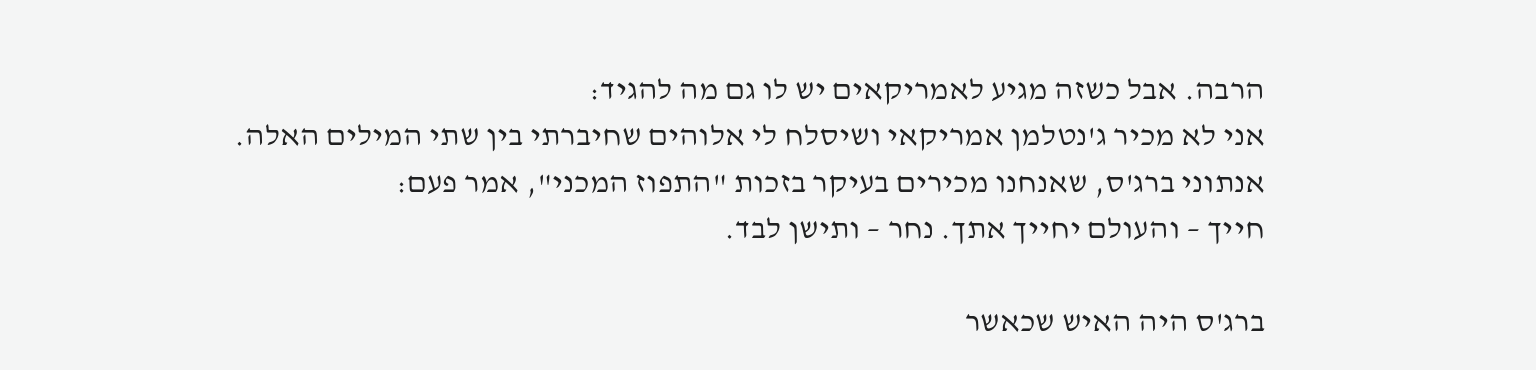הרבה. אבל כשזה מגיע לאמריקאים יש לו גם מה להגיד:
אני לא מכיר ג'נטלמן אמריקאי ושיסלח לי אלוהים שחיברתי בין שתי המילים האלה.
אנתוני ברג'ס, שאנחנו מכירים בעיקר בזכות "התפוז המכני", אמר פעם:
חייך – והעולם יחייך אתך. נחר – ותישן לבד.

ברג'ס היה האיש שכאשר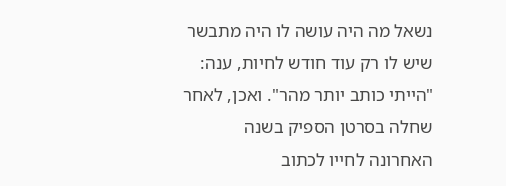נשאל מה היה עושה לו היה מתבשר שיש לו רק עוד חודש לחיות, ענה: "הייתי כותב יותר מהר". ואכן, לאחר שחלה בסרטן הספיק בשנה האחרונה לחייו לכתוב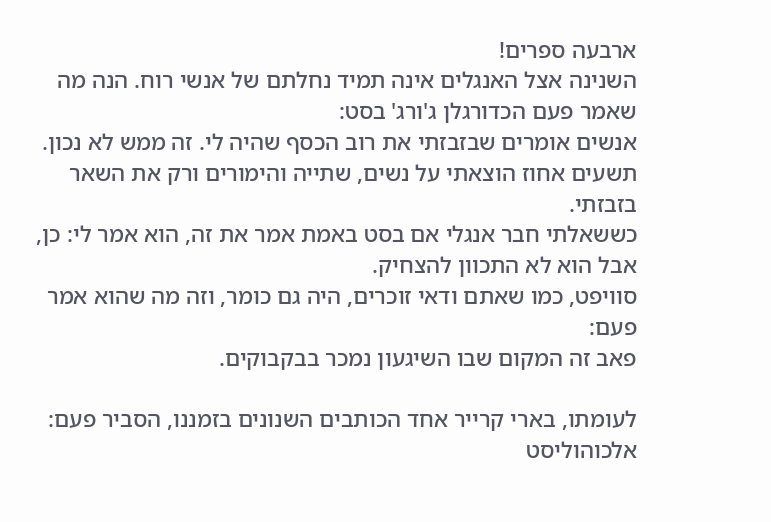ארבעה ספרים!
השנינה אצל האנגלים אינה תמיד נחלתם של אנשי רוח. הנה מה שאמר פעם הכדורגלן ג'ורג' בסט:
אנשים אומרים שבזבזתי את רוב הכסף שהיה לי. זה ממש לא נכון. תשעים אחוז הוצאתי על נשים, שתייה והימורים ורק את השאר בזבזתי.
כששאלתי חבר אנגלי אם בסט באמת אמר את זה, הוא אמר לי: כן, אבל הוא לא התכוון להצחיק.
סוויפט, כמו שאתם ודאי זוכרים, היה גם כומר, וזה מה שהוא אמר פעם:
פאב זה המקום שבו השיגעון נמכר בבקבוקים.

לעומתו, בארי קרייר אחד הכותבים השנונים בזמננו, הסביר פעם:
אלכוהוליסט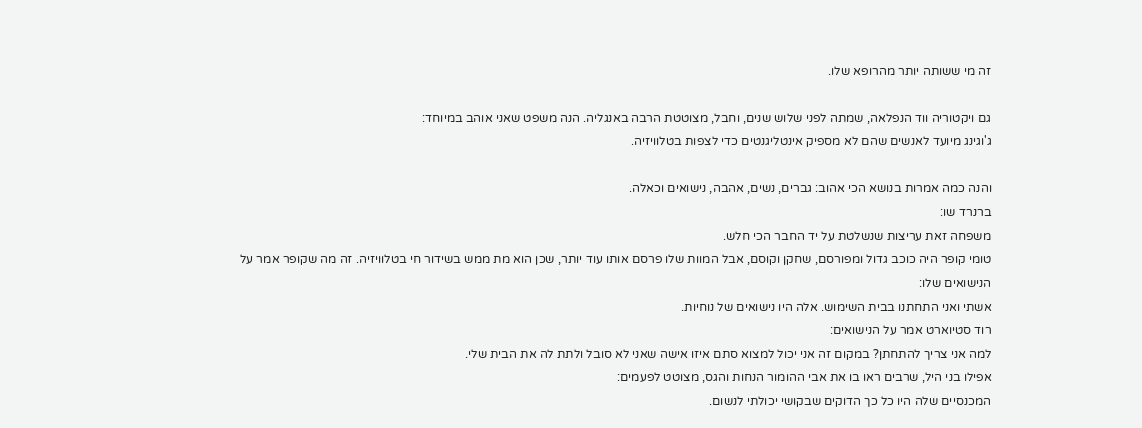זה מי ששותה יותר מהרופא שלו.

גם ויקטוריה ווד הנפלאה, שמתה לפני שלוש שנים, וחבל, מצוטטת הרבה באנגליה. הנה משפט שאני אוהב במיוחד:
ג'וגינג מיועד לאנשים שהם לא מספיק אינטליגנטים כדי לצפות בטלוויזיה.

והנה כמה אמרות בנושא הכי אהוב: גברים, נשים, אהבה, נישואים וכאלה.
ברנרד שו:
משפחה זאת עריצות שנשלטת על יד החבר הכי חלש.
טומי קופר היה כוכב גדול ומפורסם, שחקן וקוסם, אבל המוות שלו פרסם אותו עוד יותר, שכן הוא מת ממש בשידור חי בטלוויזיה. זה מה שקופר אמר על הנישואים שלו:
אשתי ואני התחתנו בבית השימוש. אלה היו נישואים של נוחיות.
רוד סטיוארט אמר על הנישואים:
למה אני צריך להתחתן? במקום זה אני יכול למצוא סתם איזו אישה שאני לא סובל ולתת לה את הבית שלי.
אפילו בני היל, שרבים ראו בו את אבי ההומור הנחות והגס, מצוטט לפעמים:
המכנסיים שלה היו כל כך הדוקים שבקושי יכולתי לנשום.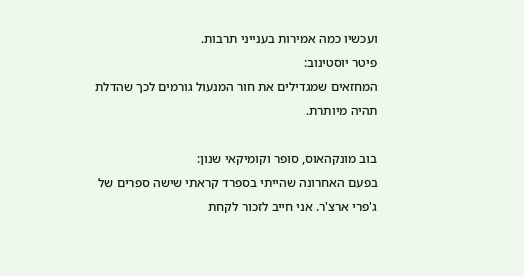ועכשיו כמה אמירות בענייני תרבות.
פיטר יוסטינוב:
המחזאים שמגדילים את חור המנעול גורמים לכך שהדלת תהיה מיותרת.

בוב מונקהאוס, סופר וקומיקאי שנון:
בפעם האחרונה שהייתי בספרד קראתי שישה ספרים של ג'פרי ארצ'ר. אני חייב לזכור לקחת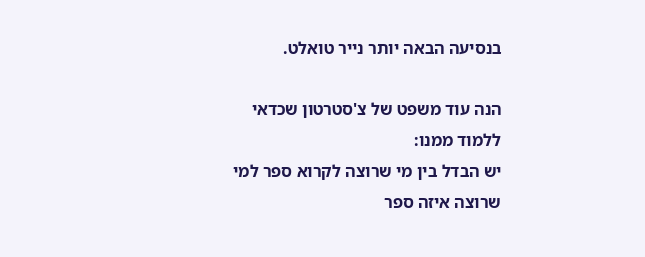בנסיעה הבאה יותר נייר טואלט.

הנה עוד משפט של צ'סטרטון שכדאי ללמוד ממנו:
יש הבדל בין מי שרוצה לקרוא ספר למי שרוצה איזה ספר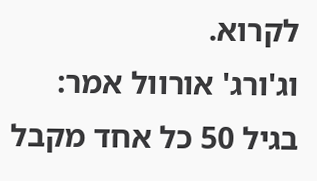לקרוא.
וג'ורג' אורוול אמר:
בגיל 50 כל אחד מקבל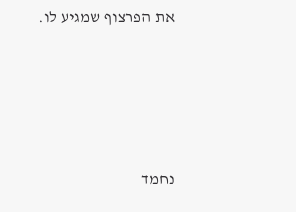את הפרצוף שמגיע לו.








נחמד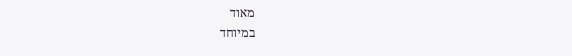מאוד
במיוחד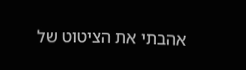אהבתי את הציטוט של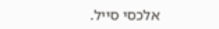אלכסי סייל.